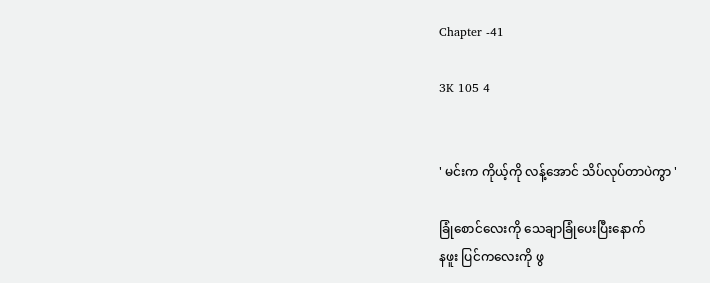Chapter -41

3K 105 4


' မင်းက ကိုယ့်ကို လန့်အောင် သိပ်လုပ်တာပဲကွာ '

ခြုံစောင်လေးကို သေချာခြုံပေးပြီးနောက်
နဖူး ပြင်ကလေးကို ဖွ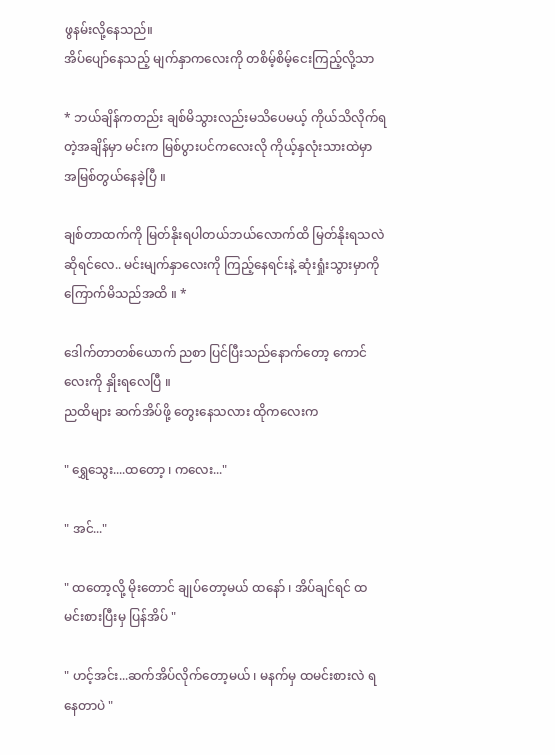ဖွနမ်းလို့နေသည်။
အိပ်ပျော်နေသည့် မျက်နှာကလေးကို တစိမ့်စိမ့်ငေးကြည့်လို့သာ

* ဘယ်ချိန်ကတည်း ချစ်မိသွားလည်းမသိပေမယ့် ကိုယ်သိလိုက်ရတဲ့အချိန်မှာ မင်းက မြစ်ပွားပင်ကလေးလို ကိုယ့်နှလုံးသားထဲမှာ အမြစ်တွယ်နေခဲ့ပြီ ။

ချစ်တာထက်ကို မြတ်နိုးရပါတယ်ဘယ်လောက်ထိ မြတ်နိုးရသလဲဆိုရင်လေ.. မင်းမျက်နှာလေးကို ကြည့်နေရင်းနဲ့ ဆုံးရှုံးသွားမှာကို ကြောက်မိသည်အထိ ။ *

ဒေါက်တာတစ်ယောက် ညစာ ပြင်ပြီးသည်နောက်တော့ ကောင်လေးကို နှိုးရလေပြီ ။
ညထိများ ဆက်အိပ်ဖို့ တွေးနေသလား ထိုကလေးက

" ရွှေသွေး....ထတော့ ၊ ကလေး..."

" အင်..."

" ထတော့လို့ မိုးတောင် ချုပ်တော့မယ် ထနော် ၊ အိပ်ချင်ရင် ထမင်းစားပြီးမှ ပြန်အိပ် "

" ဟင့်အင်း...ဆက်အိပ်လိုက်တော့မယ် ၊ မနက်မှ ထမင်းစားလဲ ရနေတာပဲ "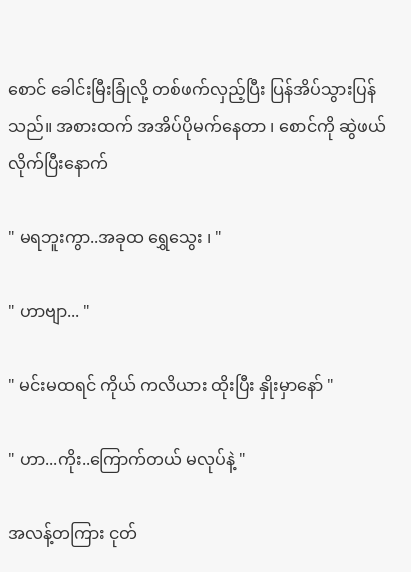စောင် ခေါင်းမြီးခြုံလို့ တစ်ဖက်လှည့်ပြီး ပြန်အိပ်သွားပြန်သည်။ အစားထက် အအိပ်ပိုမက်နေတာ ၊ စောင်ကို ဆွဲဖယ်လိုက်ပြီးနောက်

" မရဘူးကွာ..အခုထ ရွှေသွေး ၊ "

" ဟာဗျာ... "

" မင်းမထရင် ကိုယ် ကလိယား ထိုးပြီး နှိုးမှာနော် "

" ဟာ...ကိုး..ကြောက်တယ် မလုပ်နဲ့ "

အလန့်တကြား ငုတ်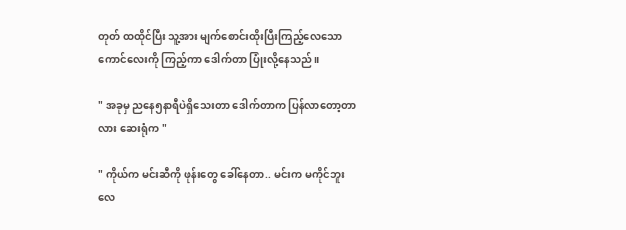တုတ် ထထိုင်ပြီး သူ့အား မျက်စောင်းထိုးပြီးကြည့်လေသော ကောင်လေးကို ကြည့်ကာ ဒေါက်တာ ပြုံးလို့နေသည်။

" အခုမှ ညနေ၅နာရီပဲရှိသေးတာ ဒေါက်တာက ပြန်လာတော့တာလား ဆေးရုံက "

" ကိုယ်က မင်းဆီကို ဖုန်းတွေ ခေါ်နေတာ.. မင်းက မကိုင်ဘူးလေ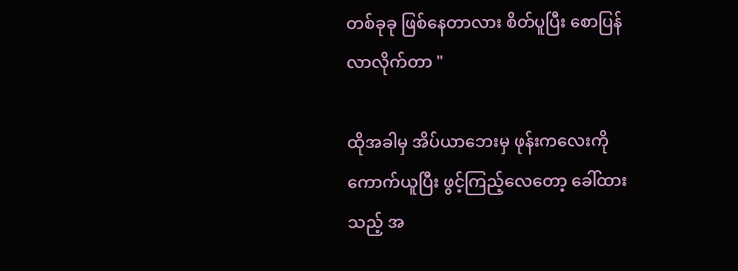တစ်ခုခု ဖြစ်နေတာလား စိတ်ပူပြီး စောပြန်လာလိုက်တာ "

ထိုအခါမှ အိပ်ယာဘေးမှ ဖုန်းကလေးကို ကောက်ယူပြီး ဖွင့်ကြည့်လေတော့ ခေါ်ထားသည့် အ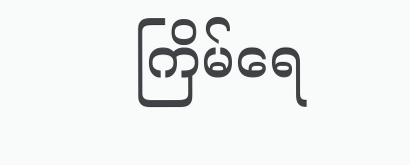ကြိမ်ရေ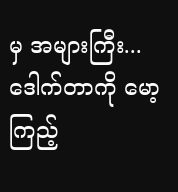မှ အများကြီး...ဒေါက်တာကို မော့ကြည့်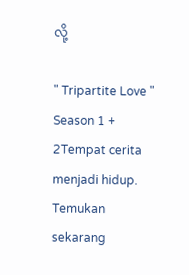လို့

" Tripartite Love " Season 1 + 2Tempat cerita menjadi hidup. Temukan sekarang